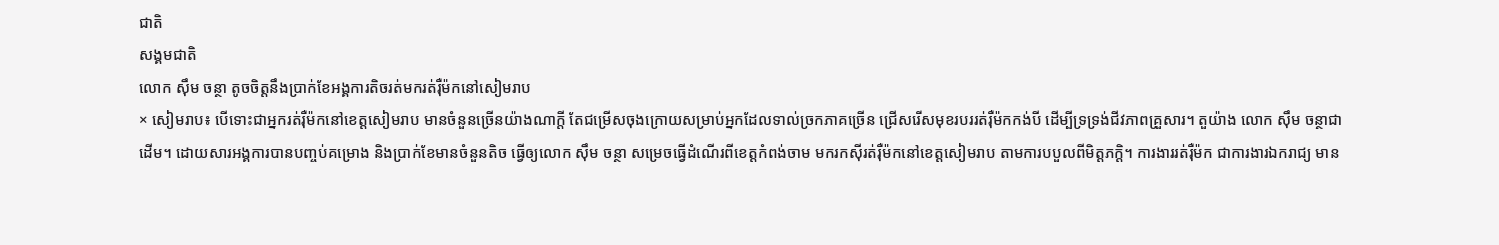ជាតិ
សង្គមជាតិ
លោក ស៊ឹម ចន្ថា តូចចិត្តនឹងប្រាក់ខែអង្គការតិចរត់មករត់រ៉ឺម៉កនៅសៀមរាប
× សៀមរាប៖ បើទោះជាអ្នករត់រ៉ឺម៉កនៅខេត្តសៀមរាប មានចំនួនច្រើនយ៉ាងណាក្តី តែជម្រើសចុងក្រោយសម្រាប់អ្នកដែលទាល់ច្រកភាគច្រើន ជ្រើសរើសមុខរបររត់រ៉ឺម៉កកង់បី ដើម្បីទ្រទ្រង់ជីវភាពគ្រួសារ។ តួយ៉ាង លោក ស៊ឹម ចន្ថាជាដើម។ ដោយសារអង្គការបានបញ្ចប់គម្រោង និងប្រាក់ខែមានចំនួនតិច ធ្វើឲ្យលោក ស៊ឹម ចន្ថា សម្រេចធ្វើដំណើរពីខេត្តកំពង់ចាម មករកស៊ីរត់រ៉ឺម៉កនៅខេត្តសៀមរាប តាមការបបួលពីមិត្តភក្តិ។ ការងាររត់រ៉ឺម៉ក ជាការងារឯករាជ្យ មាន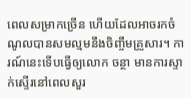ពេលសម្រាកច្រើន ហើយដែលអាចរកចំណូលបានសមល្មមនឹងចិញ្ចឹមគ្រួសារ។ ការណ៍នេះទើបធ្វើឲ្យលោក ចន្ថា មានការស្ទាក់ស្ទើរនៅពេលសួរ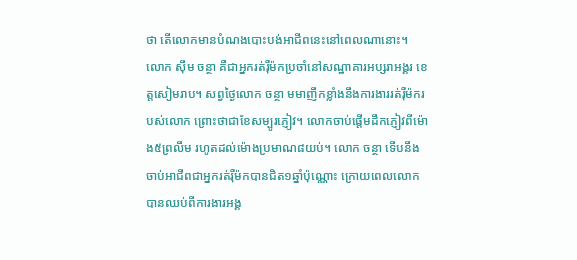ថា តើលោកមានបំណងបោះបង់អាជីពនេះនៅពេលណានោះ។
លោក ស៊ឹម ចន្ថា គឺជាអ្នករត់រ៉ឺម៉កប្រចាំនៅសណ្ឋាគារអប្សរាអង្គរ ខេត្តសៀមរាប។ សព្វថ្ងៃលោក ចន្ថា មមាញឹកខ្លាំងនឹងការងាររត់រ៉ឺម៉ករបស់លោក ព្រោះថាជាខែសម្បូរភ្ញៀវ។ លោកចាប់ផ្តើមដឹកភ្ញៀវពីម៉ោង៥ព្រលឹម រហូតដល់ម៉ោងប្រមាណ៨យប់។ លោក ចន្ថា ទើបនឹងចាប់អាជីពជាអ្នករត់រ៉ឺម៉កបានជិត១ឆ្នាំប៉ុណ្ណោះ ក្រោយពេលលោកបានឈប់ពីការងារអង្គ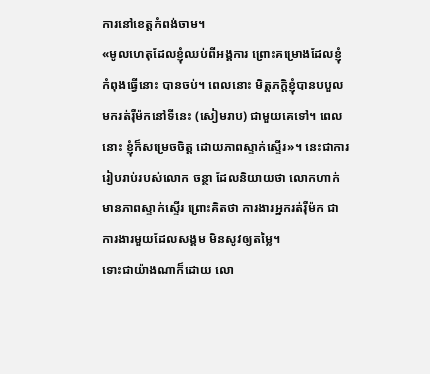ការនៅខេត្តកំពង់ចាម។
«មូលហេតុដែលខ្ញុំឈប់ពីអង្គការ ព្រោះគម្រោងដែលខ្ញុំកំពុងធ្វើនោះ បានចប់។ ពេលនោះ មិត្តភក្តិខ្ញុំបានបបួលមករត់រ៉ឺម៉កនៅទីនេះ (សៀមរាប) ជាមួយគេទៅ។ ពេលនោះ ខ្ញុំក៏សម្រេចចិត្ត ដោយភាពស្ទាក់ស្ទើរ»។ នេះជាការរៀបរាប់របស់លោក ចន្ថា ដែលនិយាយថា លោកហាក់មានភាពស្ទាក់ស្ទើរ ព្រោះគិតថា ការងារអ្នករត់រ៉ឺម៉ក ជាការងារមួយដែលសង្គម មិនសូវឲ្យតម្លៃ។
ទោះជាយ៉ាងណាក៏ដោយ លោ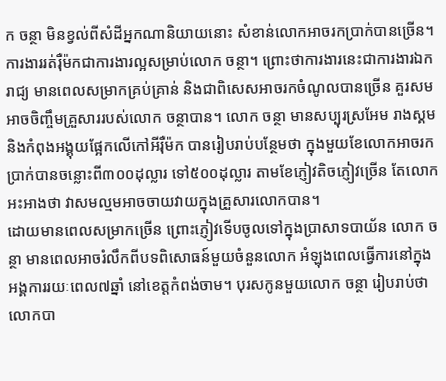ក ចន្ថា មិនខ្វល់ពីសំដីអ្នកណានិយាយនោះ សំខាន់លោកអាចរកប្រាក់បានច្រើន។ ការងាររត់រ៉ឺម៉កជាការងារល្អសម្រាប់លោក ចន្ថា។ ព្រោះថាការងារនេះជាការងារឯករាជ្យ មានពេលសម្រាកគ្រប់គ្រាន់ និងជាពិសេសអាចរកចំណូលបានច្រើន គួរសមអាចចិញ្ចឹមគ្រួសាររបស់លោក ចន្ថាបាន។ លោក ចន្ថា មានសប្បុរស្រអែម រាងស្គម និងកំពុងអង្គុយផ្អែកលើកៅអីរ៉ឺម៉ក បានរៀបរាប់បន្ថែមថា ក្នុងមួយខែលោកអាចរកប្រាក់បានចន្លោះពី៣០០ដុល្លារ ទៅ៥០០ដុល្លារ តាមខែភ្ញៀវតិចភ្ញៀវច្រើន តែលោកអះអាងថា វាសមល្មមអាចចាយវាយក្នុងគ្រួសារលោកបាន។
ដោយមានពេលសម្រាកច្រើន ព្រោះភ្ញៀវទើបចូលទៅក្នុងប្រាសាទបាយ័ន លោក ចន្ថា មានពេលអាចរំលឹកពីបទពិសោធន៍មួយចំនួនលោក អំឡុងពេលធ្វើការនៅក្នុងអង្គការរយៈពេល៧ឆ្នាំ នៅខេត្តកំពង់ចាម។ បុរសកូនមួយលោក ចន្ថា រៀបរាប់ថា លោកបា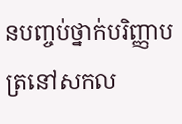នបញ្ចប់ថ្នាក់បរិញ្ញាបត្រនៅសកល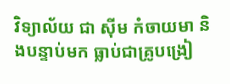វិទ្យាល័យ ជា ស៊ីម កំចាយមា និងបន្ទាប់មក ធ្លាប់ជាគ្រូបង្រៀ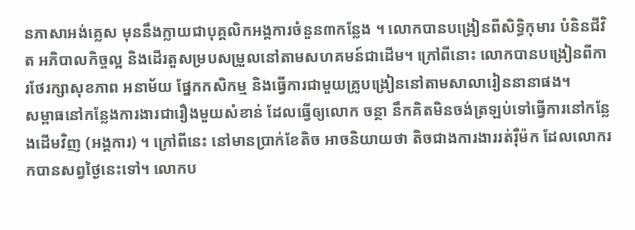នភាសាអង់គ្លេស មុននឹងក្លាយជាបុគ្គលិកអង្គការចំនួន៣កន្លែង ។ លោកបានបង្រៀនពីសិទ្ធិកុមារ បំនិនជីវិត អភិបាលកិច្ចល្អ និងដើរតួសម្របសម្រួលនៅតាមសហគមន៍ជាដើម។ ក្រៅពីនោះ លោកបានបង្រៀនពីការថែរក្សាសុខភាព អនាម័យ ផ្នែកកសិកម្ម និងធ្វើការជាមួយគ្រូបង្រៀននៅតាមសាលារៀននានាផង។
សម្ពាធនៅកន្លែងការងារជារឿងមួយសំខាន់ ដែលធ្វើឲ្យលោក ចន្ថា នឹកគិតមិនចង់ត្រឡប់ទៅធ្វើការនៅកន្លែងដើមវិញ (អង្គការ) ។ ក្រៅពីនេះ នៅមានប្រាក់ខែតិច អាចនិយាយថា តិចជាងការងាររត់រ៉ឺម៉ក ដែលលោករកបានសព្វថ្ងៃនេះទៅ។ លោកប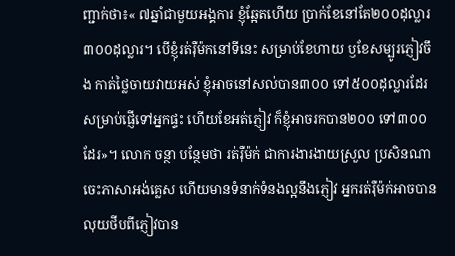ញ្ជាក់ថា៖« ៧ឆ្នាំជាមួយអង្គការ ខ្ញុំឆ្អែតហើយ ប្រាក់ខែនៅតែ២០០ដុល្លារ ៣០០ដុល្លារ។ បើខ្ញុំរត់រ៉ឺម៉កនៅទីនេះ សម្រាប់ខែហាយ ឫខែសម្បូរភ្ញៀវចឹង កាត់ថ្លៃចាយវាយអស់ ខ្ញុំអាចនៅសល់បាន៣០០ ទៅ៥០០ដុល្លារដែរ សម្រាប់ផ្ញើទៅអ្នកផ្ទះ ហើយខែអត់ភ្ញៀវ ក៏ខ្ញុំអាចរកបាន២០០ ទៅ៣០០ដែរ»។ លោក ចន្ថា បន្ថែមថា រត់រ៉ឺម៉ក់ ជាការងារងាយស្រួល ប្រសិនណាចេះភាសាអង់គ្លេស ហើយមានទំនាក់ទំនងល្អនឹងភ្ញៀវ អ្នករត់រ៉ឺម៉ក់អាចបានលុយថីបពីភ្ញៀវបាន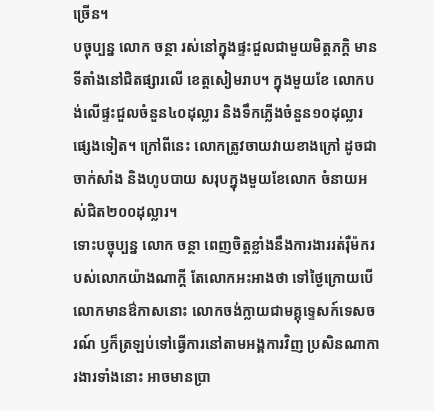ច្រើន។
បច្ចុប្បន្ន លោក ចន្ថា រស់នៅក្នុងផ្ទះជួលជាមួយមិត្តភក្តិ មានទីតាំងនៅជិតផ្សារលើ ខេត្តសៀមរាប។ ក្នុងមួយខែ លោកបង់លើផ្ទះជួលចំនួន៤០ដុល្លារ និងទឹកភ្លើងចំនួន១០ដុល្លារផ្សេងទៀត។ ក្រៅពីនេះ លោកត្រូវចាយវាយខាងក្រៅ ដូចជាចាក់សាំង និងហូបបាយ សរុបក្នុងមួយខែលោក ចំនាយអស់ជិត២០០ដុល្លារ។
ទោះបច្ចុប្បន្ន លោក ចន្ថា ពេញចិត្តខ្លាំងនឹងការងាររត់រ៉ឺម៉ករបស់លោកយ៉ាងណាក្តី តែលោកអះអាងថា ទៅថ្ងៃក្រោយបើលោកមានឳកាសនោះ លោកចង់ក្លាយជាមគ្គុទ្ទេសក៍ទេសចរណ៍ ឫក៏ត្រឡប់ទៅធ្វើការនៅតាមអង្គការវិញ ប្រសិនណាការងារទាំងនោះ អាចមានប្រា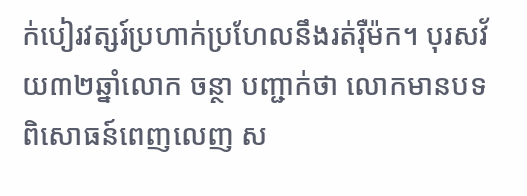ក់បៀរវត្សរ៍ប្រហាក់ប្រហែលនឹងរត់រ៉ឺម៉ក។ បុរសវ័យ៣២ឆ្នាំលោក ចន្ថា បញ្ជាក់ថា លោកមានបទពិសោធន៍ពេញលេញ ស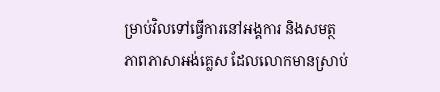ម្រាប់វិលទៅធ្វើការនៅអង្គការ និងសមត្ថភាពភាសាអង់គ្លេស ដែលលោកមានស្រាប់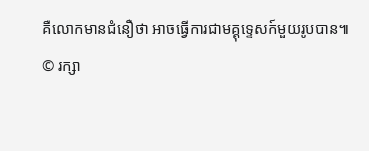គឺលោកមានជំនឿថា អាចធ្វើការជាមគ្គុទ្ទេសក៍មួយរូបបាន៕
© រក្សា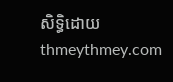សិទ្ធិដោយ thmeythmey.com